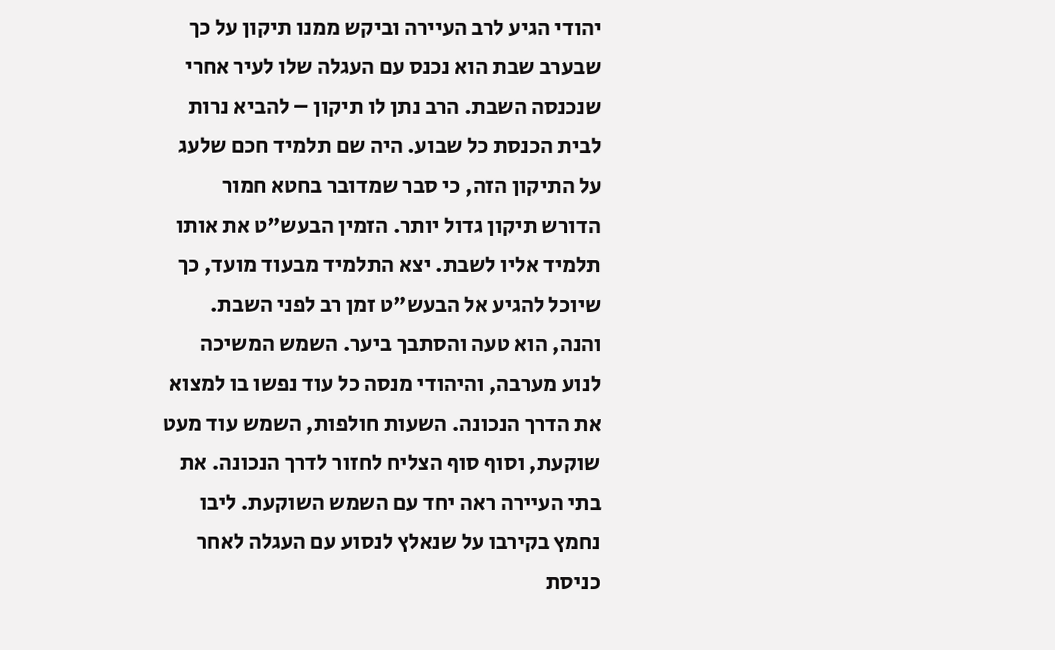יהודי הגיע לרב העיירה וביקש ממנו תיקון על כך שבערב שבת הוא נכנס עם העגלה שלו לעיר אחרי שנכנסה השבת. הרב נתן לו תיקון – להביא נרות לבית הכנסת כל שבוע. היה שם תלמיד חכם שלעג על התיקון הזה, כי סבר שמדובר בחטא חמור הדורש תיקון גדול יותר. הזמין הבעש"ט את אותו תלמיד אליו לשבת. יצא התלמיד מבעוד מועד, כך שיוכל להגיע אל הבעש"ט זמן רב לפני השבת. והנה, הוא טעה והסתבך ביער. השמש המשיכה לנוע מערבה, והיהודי מנסה כל עוד נפשו בו למצוא את הדרך הנכונה. השעות חולפות, השמש עוד מעט שוקעת, וסוף סוף הצליח לחזור לדרך הנכונה. את בתי העיירה ראה יחד עם השמש השוקעת. ליבו נחמץ בקירבו על שנאלץ לנסוע עם העגלה לאחר כניסת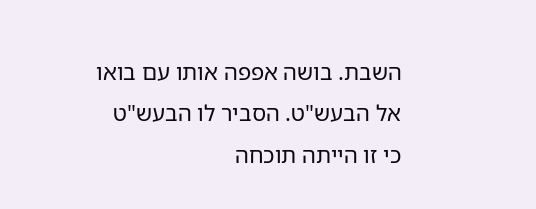השבת. בושה אפפה אותו עם בואו אל הבעש"ט. הסביר לו הבעש"ט כי זו הייתה תוכחה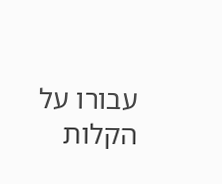עבורו על הקלות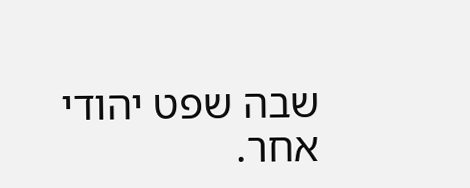שבה שפט יהודי אחר.